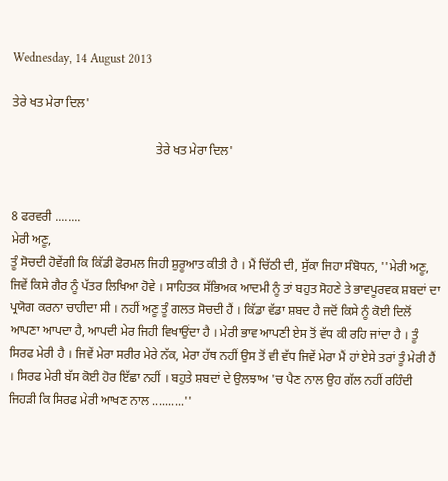Wednesday, 14 August 2013

ਤੇਰੇ ਖਤ ਮੇਰਾ ਦਿਲ'

                                              ਤੇਰੇ ਖਤ ਮੇਰਾ ਦਿਲ'


8 ਫਰਵਰੀ ........
ਮੇਰੀ ਅਣੂ,
ਤੂੰ ਸੋਚਦੀ ਹੋਵੇਂਗੀ ਕਿ ਕਿੱਡੀ ਫੋਰਮਲ ਜਿਹੀ ਸ਼ੁਰੂਆਤ ਕੀਤੀ ਹੈ । ਮੈਂ ਚਿੱਠੀ ਦੀ, ਸੁੱਕਾ ਜਿਹਾ ਸੰਬੋਧਨ, ''ਮੇਰੀ ਅਣੂ, ਜਿਵੇਂ ਕਿਸੇ ਗੈਰ ਨੂੰ ਪੱਤਰ ਲਿਖਿਆ ਹੋਵੇ । ਸਾਹਿਤਕ ਸੱਭਿਅਕ ਆਦਮੀ ਨੂੰ ਤਾਂ ਬਹੁਤ ਸੋਹਣੇ ਤੇ ਭਾਵਪੂਰਵਕ ਸ਼ਬਦਾਂ ਦਾ ਪ੍ਰਯੋਗ ਕਰਨਾ ਚਾਹੀਦਾ ਸੀ । ਨਹੀਂ ਅਣੂ ਤੂੰ ਗਲਤ ਸੋਚਦੀ ਹੈਂ । ਕਿੱਡਾ ਵੱਡਾ ਸ਼ਬਦ ਹੈ ਜਦੋਂ ਕਿਸੇ ਨੂੰ ਕੋਈ ਦਿਲੋਂ ਆਪਣਾ ਆਪਦਾ ਹੈ, ਆਪਦੀ ਮੇਰ ਜਿਹੀ ਵਿਖਾਉਂਦਾ ਹੈ । ਮੇਰੀ ਭਾਵ ਆਪਣੀ ਏਸ ਤੋਂ ਵੱਧ ਕੀ ਰਹਿ ਜਾਂਦਾ ਹੈ । ਤੂੰ ਸਿਰਫ ਮੇਰੀ ਹੈ । ਜਿਵੇਂ ਮੇਰਾ ਸਰੀਰ ਮੇਰੇ ਨੱਕ, ਮੇਰਾ ਹੱਥ ਨਹੀਂ ਉਸ ਤੋਂ ਵੀ ਵੱਧ ਜਿਵੇਂ ਮੇਰਾ ਮੈਂ ਹਾਂ ਏਸੇ ਤਰਾਂ ਤੂੰ ਮੇਰੀ ਹੈਂ । ਸਿਰਫ ਮੇਰੀ ਬੱਸ ਕੋਈ ਹੋਰ ਇੱਛਾ ਨਹੀਂ । ਬਹੁਤੇ ਸ਼ਬਦਾਂ ਦੇ ਉਲਝਾਅ 'ਚ ਪੈਣ ਨਾਲ ਉਹ ਗੱਲ ਨਹੀਂ ਰਹਿੰਦੀ ਜਿਹੜੀ ਕਿ ਸਿਰਫ ਮੇਰੀ ਆਖਣ ਨਾਲ ..........''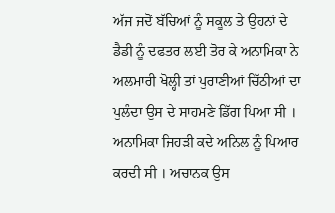ਅੱਜ ਜਦੋਂ ਬੱਚਿਆਂ ਨੂੰ ਸਕੂਲ ਤੇ ਉਹਨਾਂ ਦੇ ਡੈਡੀ ਨੂੰ ਦਫਤਰ ਲਈ ਤੋਰ ਕੇ ਅਨਾਮਿਕਾ ਨੇ ਅਲਮਾਰੀ ਖੋਲ੍ਹੀ ਤਾਂ ਪੁਰਾਣੀਆਂ ਚਿੱਠੀਆਂ ਦਾ ਪੁਲੰਦਾ ਉਸ ਦੇ ਸਾਹਮਣੇ ਡਿੱਗ ਪਿਆ ਸੀ । ਅਨਾਮਿਕਾ ਜਿਹੜੀ ਕਦੇ ਅਨਿਲ ਨੂੰ ਪਿਆਰ ਕਰਦੀ ਸੀ । ਅਚਾਨਕ ਉਸ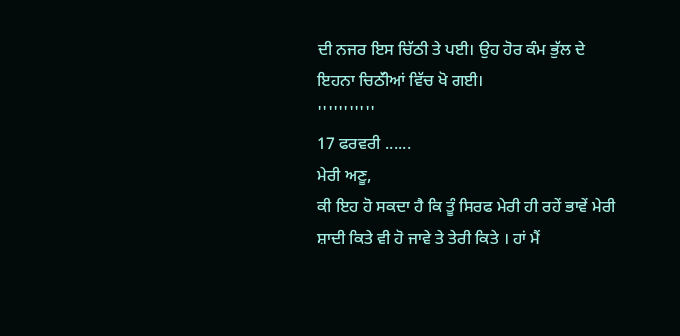ਦੀ ਨਜਰ ਇਸ ਚਿੱਠੀ ਤੇ ਪਈ। ਉਹ ਹੋਰ ਕੰਮ ਭੁੱਲ ਦੇ ਇਹਨਾ ਚਿਠੱੀਆਂ ਵਿੱਚ ਖੋ ਗਈ।
'''''''''''
17 ਫਰਵਰੀ ......
ਮੇਰੀ ਅਣੂ,
ਕੀ ਇਹ ਹੋ ਸਕਦਾ ਹੈ ਕਿ ਤੂੰ ਸਿਰਫ ਮੇਰੀ ਹੀ ਰਹੇਂ ਭਾਵੇਂ ਮੇਰੀ ਸ਼ਾਦੀ ਕਿਤੇ ਵੀ ਹੋ ਜਾਵੇ ਤੇ ਤੇਰੀ ਕਿਤੇ । ਹਾਂ ਮੈਂ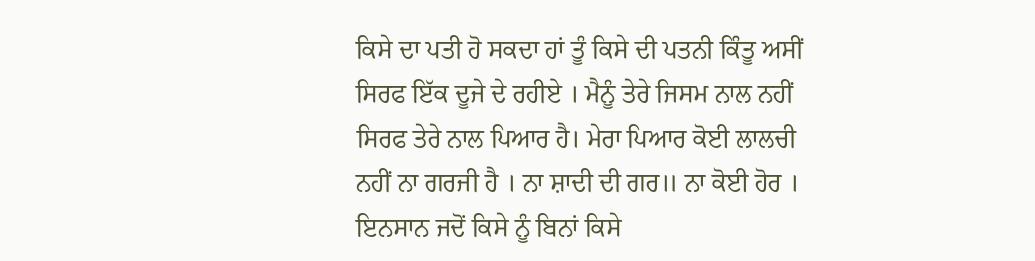ਕਿਸੇ ਦਾ ਪਤੀ ਹੋ ਸਕਦਾ ਹਾਂ ਤੂੰ ਕਿਸੇ ਦੀ ਪਤਨੀ ਕਿੰਤੂ ਅਸੀਂ ਸਿਰਫ ਇੱਕ ਦੂਜੇ ਦੇ ਰਹੀਏ । ਮੈਨੂੰ ਤੇਰੇ ਜਿਸਮ ਨਾਲ ਨਹੀਂ ਸਿਰਫ ਤੇਰੇ ਨਾਲ ਪਿਆਰ ਹੈ। ਮੇਰਾ ਪਿਆਰ ਕੋਈ ਲਾਲਚੀ ਨਹੀਂ ਨਾ ਗਰਜੀ ਹੈ । ਨਾ ਸ਼ਾਦੀ ਦੀ ਗਰ॥ ਨਾ ਕੋਈ ਹੋਰ । ਇਨਸਾਨ ਜਦੋਂ ਕਿਸੇ ਨੂੰ ਬਿਨਾਂ ਕਿਸੇ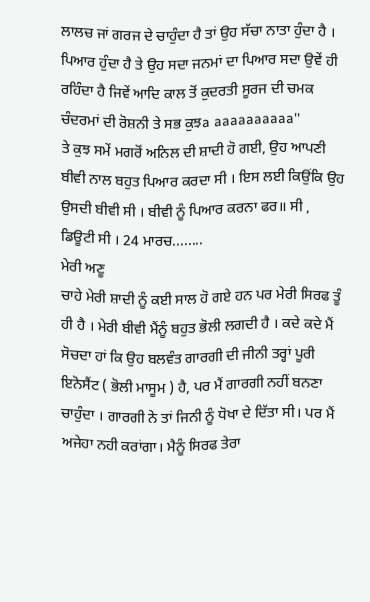ਲਾਲਚ ਜਾਂ ਗਰਜ ਦੇ ਚਾਹੁੰਦਾ ਹੈ ਤਾਂ ਉਹ ਸੱਚਾ ਨਾਤਾ ਹੁੰਦਾ ਹੈ । ਪਿਆਰ ਹੁੰਦਾ ਹੈ ਤੇ ਉਹ ਸਦਾ ਜਨਮਾਂ ਦਾ ਪਿਆਰ ਸਦਾ ਉਵੇਂ ਹੀ ਰਹਿੰਦਾ ਹੈ ਜਿਵੇਂ ਆਦਿ ਕਾਲ ਤੋਂ ਕੁਦਰਤੀ ਸੂਰਜ ਦੀ ਚਮਕ ਚੰਦਰਮਾਂ ਦੀ ਰੋਸ਼ਨੀ ਤੇ ਸਭ ਕੁਝa aaaaaaaaaa''
ਤੇ ਕੁਝ ਸਮੇਂ ਮਗਰੋਂ ਅਨਿਲ ਦੀ ਸ਼ਾਦੀ ਹੋ ਗਈ, ਉਹ ਆਪਣੀ ਬੀਵੀ ਨਾਲ ਬਹੁਤ ਪਿਆਰ ਕਰਦਾ ਸੀ । ਇਸ ਲਈ ਕਿਉਂਕਿ ਉਹ ਉਸਦੀ ਬੀਵੀ ਸੀ । ਬੀਵੀ ਨੂੰ ਪਿਆਰ ਕਰਨਾ ਫਰ॥ ਸੀ , ਡਿਊਟੀ ਸੀ । 24 ਮਾਰਚ........
ਮੇਰੀ ਅਣੂ
ਚਾਹੇ ਮੇਰੀ ਸ਼ਾਦੀ ਨੂੰ ਕਈ ਸਾਲ ਹੋ ਗਏ ਹਨ ਪਰ ਮੇਰੀ ਸਿਰਫ ਤੂੰ ਹੀ ਹੈ । ਮੇਰੀ ਬੀਵੀ ਮੈਂਨੂੰ ਬਹੁਤ ਭੋਲੀ ਲਗਦੀ ਹੈ । ਕਦੇ ਕਦੇ ਮੈਂ ਸੋਚਦਾ ਹਾਂ ਕਿ ਉਹ ਬਲਵੰਤ ਗਾਰਗੀ ਦੀ ਜੀਨੀ ਤਰ੍ਹਾਂ ਪੂਰੀ ਇਨੋਸੈਂਟ ( ਭੋਲੀ ਮਾਸੂਮ ) ਹੈ, ਪਰ ਮੈਂ ਗਾਰਗੀ ਨਹੀਂ ਬਨਣਾ ਚਾਹੁੰਦਾ । ਗਾਰਗੀ ਨੇ ਤਾਂ ਜਿਨੀ ਨੂੰ ਧੋਖਾ ਦੇ ਦਿੱਤਾ ਸੀ। ਪਰ ਮੈਂ ਅਜੇਹਾ ਨਹੀ ਕਰਾਂਗਾ। ਮੈਨੂੰ ਸਿਰਫ ਤੇਰਾ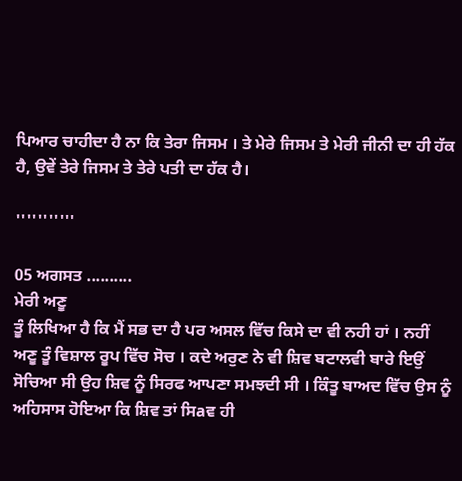ਪਿਆਰ ਚਾਹੀਦਾ ਹੈ ਨਾ ਕਿ ਤੇਰਾ ਜਿਸਮ । ਤੇ ਮੇਰੇ ਜਿਸਮ ਤੇ ਮੇਰੀ ਜੀਨੀ ਦਾ ਹੀ ਹੱਕ ਹੈ, ਉਵੇਂ ਤੇਰੇ ਜਿਸਮ ਤੇ ਤੇਰੇ ਪਤੀ ਦਾ ਹੱਕ ਹੈ।

'''''''''''

05 ਅਗਸਤ ..........
ਮੇਰੀ ਅਣੂ
ਤੂੰ ਲਿਖਿਆ ਹੈ ਕਿ ਮੈਂ ਸਭ ਦਾ ਹੈ ਪਰ ਅਸਲ ਵਿੱਚ ਕਿਸੇ ਦਾ ਵੀ ਨਹੀ ਹਾਂ । ਨਹੀਂ ਅਣੂ ਤੂੰ ਵਿਸ਼ਾਲ ਰੂਪ ਵਿੱਚ ਸੋਚ । ਕਦੇ ਅਰੁਣ ਨੇ ਵੀ ਸ਼ਿਵ ਬਟਾਲਵੀ ਬਾਰੇ ਇਉਂ ਸੋਚਿਆ ਸੀ ਉਹ ਸ਼ਿਵ ਨੂੰ ਸਿਰਫ ਆਪਣਾ ਸਮਝਦੀ ਸੀ । ਕਿੰਤੂ ਬਾਅਦ ਵਿੱਚ ਉਸ ਨੂੰ ਅਹਿਸਾਸ ਹੋਇਆ ਕਿ ਸ਼ਿਵ ਤਾਂ ਸਿaਵ ਹੀ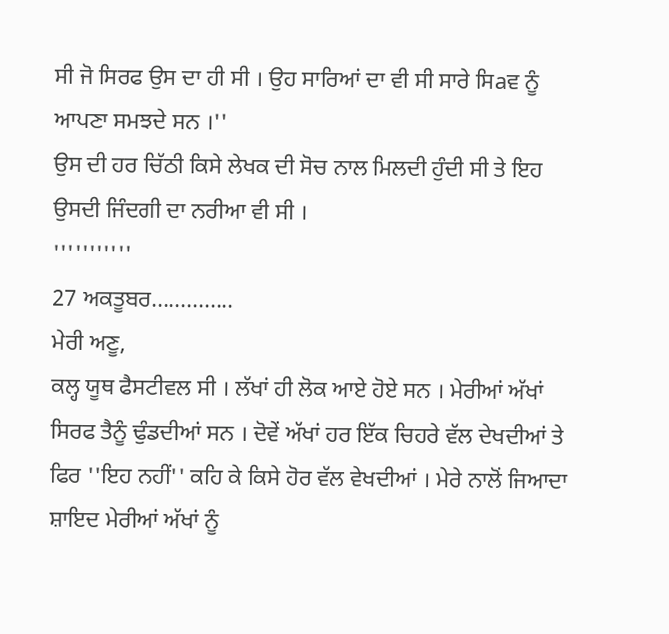ਸੀ ਜੋ ਸਿਰਫ ਉਸ ਦਾ ਹੀ ਸੀ । ਉਹ ਸਾਰਿਆਂ ਦਾ ਵੀ ਸੀ ਸਾਰੇ ਸਿaਵ ਨੂੰ ਆਪਣਾ ਸਮਝਦੇ ਸਨ ।''
ਉਸ ਦੀ ਹਰ ਚਿੱਠੀ ਕਿਸੇ ਲੇਖਕ ਦੀ ਸੋਚ ਨਾਲ ਮਿਲਦੀ ਹੁੰਦੀ ਸੀ ਤੇ ਇਹ ਉਸਦੀ ਜਿੰਦਗੀ ਦਾ ਨਰੀਆ ਵੀ ਸੀ ।
'''''''''''
27 ਅਕਤੂਬਰ..............
ਮੇਰੀ ਅਣੂ,
ਕਲ੍ਹ ਯੂਥ ਫੈਸਟੀਵਲ ਸੀ । ਲੱਖਾਂ ਹੀ ਲੋਕ ਆਏ ਹੋਏ ਸਨ । ਮੇਰੀਆਂ ਅੱਖਾਂ ਸਿਰਫ ਤੈਨੂੰ ਢੁੰਡਦੀਆਂ ਸਨ । ਦੋਵੇਂ ਅੱਖਾਂ ਹਰ ਇੱਕ ਚਿਹਰੇ ਵੱਲ ਦੇਖਦੀਆਂ ਤੇ ਫਿਰ ''ਇਹ ਨਹੀਂ'' ਕਹਿ ਕੇ ਕਿਸੇ ਹੋਰ ਵੱਲ ਵੇਖਦੀਆਂ । ਮੇਰੇ ਨਾਲੋਂ ਜਿਆਦਾ ਸ਼ਾਇਦ ਮੇਰੀਆਂ ਅੱਖਾਂ ਨੂੰ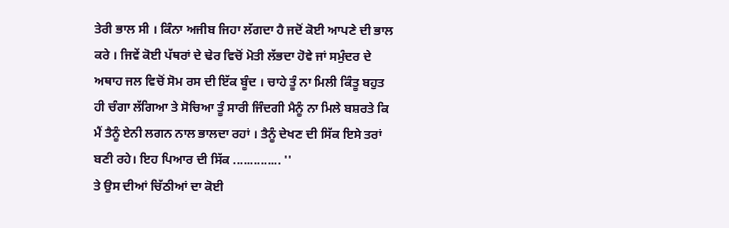ਤੇਰੀ ਭਾਲ ਸੀ । ਕਿੰਨਾ ਅਜੀਬ ਜਿਹਾ ਲੱਗਦਾ ਹੈ ਜਦੋਂ ਕੋਈ ਆਪਣੇ ਦੀ ਭਾਲ ਕਰੇ । ਜਿਵੇਂ ਕੋਈ ਪੱਥਰਾਂ ਦੇ ਢੇਰ ਵਿਚੋਂ ਮੋਤੀ ਲੱਭਦਾ ਹੋਵੇ ਜਾਂ ਸਮੁੰਦਰ ਦੇ ਅਥਾਹ ਜਲ ਵਿਚੋਂ ਸੋਮ ਰਸ ਦੀ ਇੱਕ ਬੂੰਦ । ਚਾਹੇ ਤੂੰ ਨਾ ਮਿਲੀ ਕਿੰਤੂ ਬਹੁਤ ਹੀ ਚੰਗਾ ਲੱਗਿਆ ਤੇ ਸੋਚਿਆ ਤੂੰ ਸਾਰੀ ਜਿੰਦਗੀ ਮੈਨੂੰ ਨਾ ਮਿਲੇ ਬਸ਼ਰਤੇ ਕਿ ਮੈਂ ਤੈਨੂੰ ਏਨੀ ਲਗਨ ਨਾਲ ਭਾਲਦਾ ਰਹਾਂ । ਤੈਨੂੰ ਦੇਖਣ ਦੀ ਸਿੱਕ ਇਸੇ ਤਰਾਂ ਬਣੀ ਰਹੇ। ਇਹ ਪਿਆਰ ਦੀ ਸਿੱਕ .............. ''
ਤੇ ਉਸ ਦੀਆਂ ਚਿੱਠੀਆਂ ਦਾ ਕੋਈ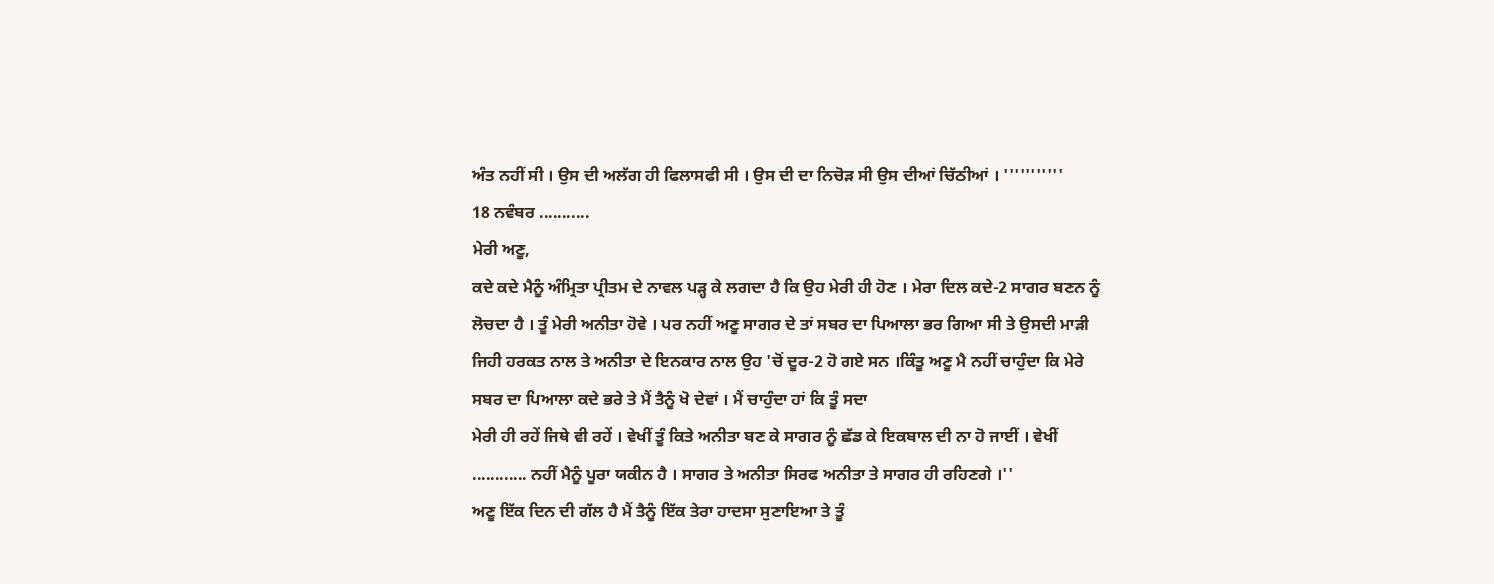ਅੰਤ ਨਹੀਂ ਸੀ । ਉਸ ਦੀ ਅਲੱਗ ਹੀ ਫਿਲਾਸਫੀ ਸੀ । ਉਸ ਦੀ ਦਾ ਨਿਚੋੜ ਸੀ ਉਸ ਦੀਆਂ ਚਿੱਠੀਆਂ । '''''''''''
18 ਨਵੰਬਰ ...........
ਮੇਰੀ ਅਣੂ,
ਕਦੇ ਕਦੇ ਮੈਨੂੰ ਅੰਮ੍ਰਿਤਾ ਪ੍ਰੀਤਮ ਦੇ ਨਾਵਲ ਪੜ੍ਹ ਕੇ ਲਗਦਾ ਹੈ ਕਿ ਉਹ ਮੇਰੀ ਹੀ ਹੋਣ । ਮੇਰਾ ਦਿਲ ਕਦੇ-2 ਸਾਗਰ ਬਣਨ ਨੂੰ ਲੋਚਦਾ ਹੈ । ਤੂੰ ਮੇਰੀ ਅਨੀਤਾ ਹੋਵੇ । ਪਰ ਨਹੀਂ ਅਣੂ ਸਾਗਰ ਦੇ ਤਾਂ ਸਬਰ ਦਾ ਪਿਆਲਾ ਭਰ ਗਿਆ ਸੀ ਤੇ ਉਸਦੀ ਮਾੜੀ ਜਿਹੀ ਹਰਕਤ ਨਾਲ ਤੇ ਅਨੀਤਾ ਦੇ ਇਨਕਾਰ ਨਾਲ ਉਹ 'ਚੋਂ ਦੂਰ-2 ਹੋ ਗਏ ਸਨ ।ਕਿੰਤੂ ਅਣੂ ਮੈ ਨਹੀਂ ਚਾਹੁੰਦਾ ਕਿ ਮੇਰੇ ਸਬਰ ਦਾ ਪਿਆਲਾ ਕਦੇ ਭਰੇ ਤੇ ਮੈਂ ਤੈਨੂੰ ਖੋ ਦੇਵਾਂ । ਮੈਂ ਚਾਹੁੰਦਾ ਹਾਂ ਕਿ ਤੂੰ ਸਦਾ
ਮੇਰੀ ਹੀ ਰਹੇਂ ਜਿਥੇ ਵੀ ਰਹੇਂ । ਵੇਖੀਂ ਤੂੰ ਕਿਤੇ ਅਨੀਤਾ ਬਣ ਕੇ ਸਾਗਰ ਨੂੰ ਛੱਡ ਕੇ ਇਕਬਾਲ ਦੀ ਨਾ ਹੋ ਜਾਈਂ । ਵੇਖੀਂ ............ ਨਹੀਂ ਮੈਨੂੰ ਪੂਰਾ ਯਕੀਨ ਹੈ । ਸਾਗਰ ਤੇ ਅਨੀਤਾ ਸਿਰਫ ਅਨੀਤਾ ਤੇ ਸਾਗਰ ਹੀ ਰਹਿਣਗੇ ।''
ਅਣੂ ਇੱਕ ਦਿਨ ਦੀ ਗੱਲ ਹੈ ਮੈਂ ਤੈਨੂੰ ਇੱਕ ਤੇਰਾ ਹਾਦਸਾ ਸੁਣਾਇਆ ਤੇ ਤੂੰ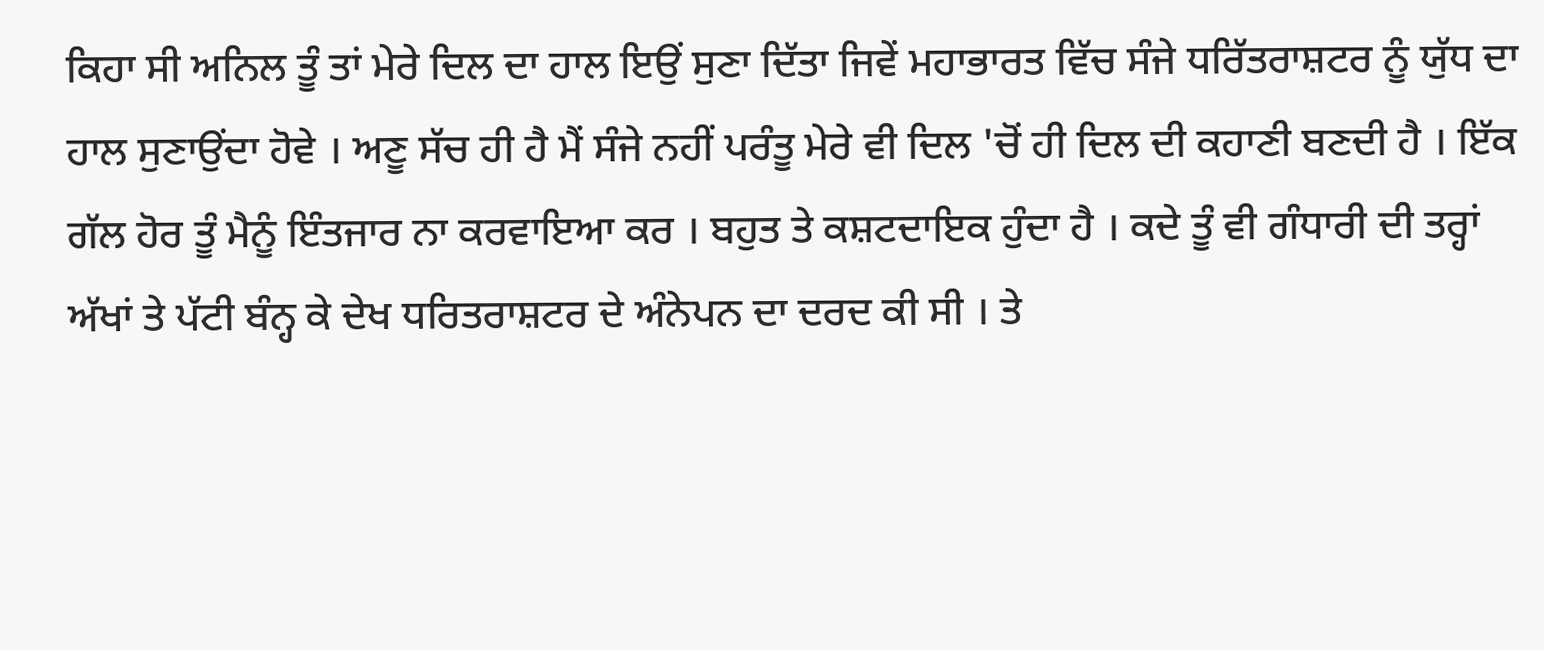ਕਿਹਾ ਸੀ ਅਨਿਲ ਤੂੰ ਤਾਂ ਮੇਰੇ ਦਿਲ ਦਾ ਹਾਲ ਇਉਂ ਸੁਣਾ ਦਿੱਤਾ ਜਿਵੇਂ ਮਹਾਭਾਰਤ ਵਿੱਚ ਸੰਜੇ ਧਰਿੱਤਰਾਸ਼ਟਰ ਨੂੰ ਯੁੱਧ ਦਾ ਹਾਲ ਸੁਣਾਉਂਦਾ ਹੋਵੇ । ਅਣੂ ਸੱਚ ਹੀ ਹੈ ਮੈਂ ਸੰਜੇ ਨਹੀਂ ਪਰੰਤੂ ਮੇਰੇ ਵੀ ਦਿਲ 'ਚੋਂ ਹੀ ਦਿਲ ਦੀ ਕਹਾਣੀ ਬਣਦੀ ਹੈ । ਇੱਕ ਗੱਲ ਹੋਰ ਤੂੰ ਮੈਨੂੰ ਇੰਤਜਾਰ ਨਾ ਕਰਵਾਇਆ ਕਰ । ਬਹੁਤ ਤੇ ਕਸ਼ਟਦਾਇਕ ਹੁੰਦਾ ਹੈ । ਕਦੇ ਤੂੰ ਵੀ ਗੰਧਾਰੀ ਦੀ ਤਰ੍ਹਾਂ ਅੱਖਾਂ ਤੇ ਪੱਟੀ ਬੰਨ੍ਹ ਕੇ ਦੇਖ ਧਰਿਤਰਾਸ਼ਟਰ ਦੇ ਅੰਨੇਪਨ ਦਾ ਦਰਦ ਕੀ ਸੀ । ਤੇ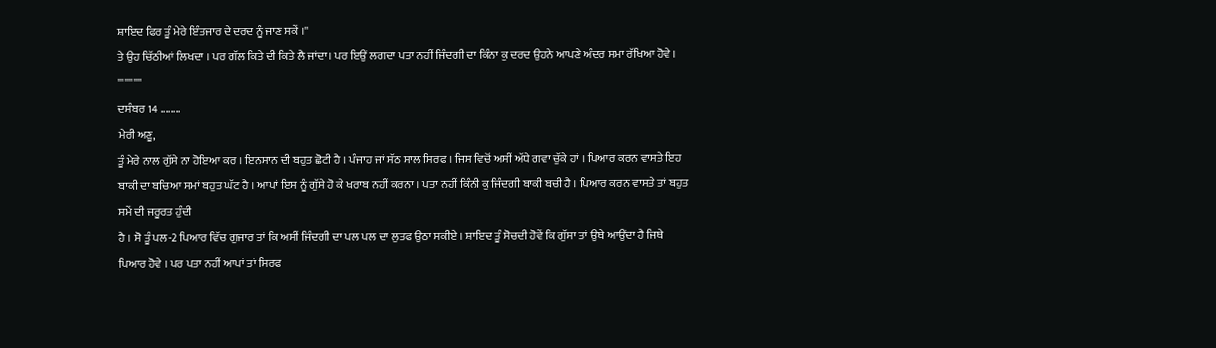ਸ਼ਾਇਦ ਫਿਰ ਤੂੰ ਮੇਰੇ ਇੰਤਜਾਰ ਦੇ ਦਰਦ ਨੂੰ ਜਾਣ ਸਕੇਂ ।''
ਤੇ ਉਹ ਚਿੱਠੀਆਂ ਲਿਖਦਾ । ਪਰ ਗੱਲ ਕਿਤੇ ਦੀ ਕਿਤੇ ਲੈ ਜਾਂਦਾ। ਪਰ ਇਉਂ ਲਗਦਾ ਪਤਾ ਨਹੀਂ ਜਿੰਦਗੀ ਦਾ ਕਿੰਨਾ ਕੁ ਦਰਦ ਉਹਨੇ ਆਪਣੇ ਅੰਦਰ ਸਮਾ ਰੱਖਿਆ ਹੋਵੇ ।
'''''''''''
ਦਸੰਬਰ 14 ........
ਮੇਰੀ ਅਣੂ,
ਤੂੰ ਮੇਰੇ ਨਾਲ ਗੁੱਸੇ ਨਾ ਹੋਇਆ ਕਰ । ਇਨਸਾਨ ਦੀ ਬਹੁਤ ਛੋਟੀ ਹੈ । ਪੰਜਾਹ ਜਾਂ ਸੱਠ ਸਾਲ ਸਿਰਫ । ਜਿਸ ਵਿਚੋਂ ਅਸੀਂ ਅੱਧੇ ਗਵਾ ਚੁੱਕੇ ਹਾਂ । ਪਿਆਰ ਕਰਨ ਵਾਸਤੇ ਇਹ ਬਾਕੀ ਦਾ ਬਚਿਆ ਸਮਾਂ ਬਹੁਤ ਘੱਟ ਹੈ । ਆਪਾਂ ਇਸ ਨੂੰ ਗੁੱਸੇ ਹੋ ਕੇ ਖਰਾਬ ਨਹੀਂ ਕਰਨਾ । ਪਤਾ ਨਹੀਂ ਕਿੰਨੀ ਕੁ ਜਿੰਦਗੀ ਬਾਕੀ ਬਚੀ ਹੈ । ਪਿਆਰ ਕਰਨ ਵਾਸਤੇ ਤਾਂ ਬਹੁਤ ਸਮੇਂ ਦੀ ਜਰੂਰਤ ਹੁੰਦੀ
ਹੈ । ਸੋ ਤੂੰ ਪਲ-2 ਪਿਆਰ ਵਿੱਚ ਗੁਜਾਰ ਤਾਂ ਕਿ ਅਸੀਂ ਜਿੰਦਗੀ ਦਾ ਪਲ ਪਲ ਦਾ ਲੁਤਫ ਉਠਾ ਸਕੀਏ । ਸ਼ਾਇਦ ਤੂੰ ਸੋਚਦੀ ਹੋਵੇਂ ਕਿ ਗੁੱਸਾ ਤਾਂ ਉਥੇ ਆਉਂਦਾ ਹੈ ਜਿਥੇ ਪਿਆਰ ਹੋਵੇ । ਪਰ ਪਤਾ ਨਹੀਂ ਆਪਾਂ ਤਾਂ ਸਿਰਫ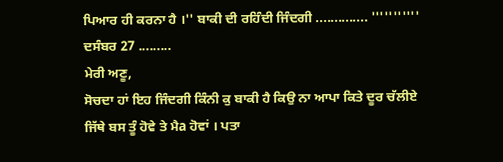ਪਿਆਰ ਹੀ ਕਰਨਾ ਹੈ ।'' ਬਾਕੀ ਦੀ ਰਹਿੰਦੀ ਜਿੰਦਗੀ .............. '''''''''''
ਦਸੰਬਰ 27 .........
ਮੇਰੀ ਅਣੂ,
ਸੋਚਦਾ ਹਾਂ ਇਹ ਜਿੰਦਗੀ ਕਿੰਨੀ ਕੁ ਬਾਕੀ ਹੈ ਕਿਉ ਨਾ ਆਪਾ ਕਿਤੇ ਦੂਰ ਚੱਲੀਏ ਜਿੱਥੇ ਬਸ ਤੂੰ ਹੋਵੇ ਤੇ ਮੈa ਹੋਵਾਂ । ਪਤਾ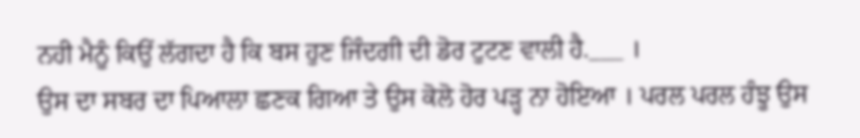ਨਹੀ ਮੈਨੂੰ ਕਿਉਂ ਲੱਗਦਾ ਹੈ ਕਿ ਬਸ ਹੁਣ ਜਿੰਦਗੀ ਦੀ ਡੋਰ ਟੁਟਣ ਵਾਲੀ ਹੈ.___ ।
ਉਸ ਦਾ ਸਬਰ ਦਾ ਪਿਆਲਾ ਛਣਕ ਗਿਆ ਤੇ ਉਸ ਕੋਲੋ ਹੋਰ ਪੜ੍ਹ ਨਾ ਹੋਇਆ । ਪਰਲ ਪਰਲ ਹੰਝੂ ਉਸ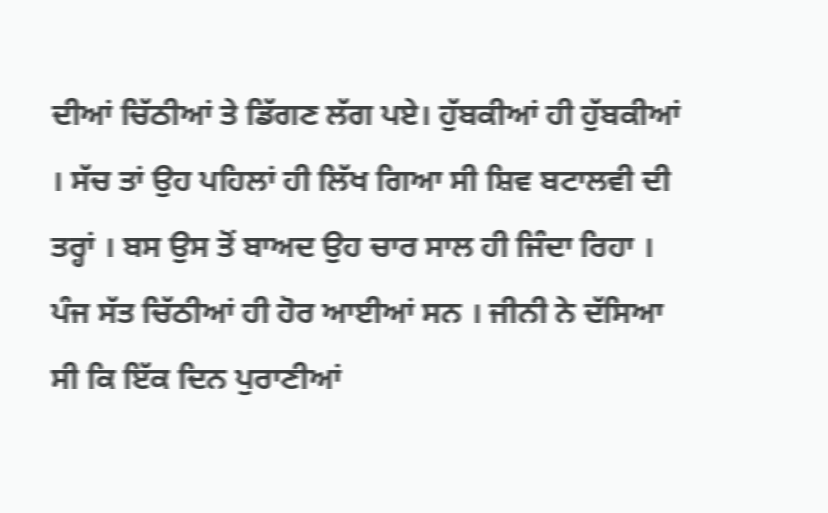ਦੀਆਂ ਚਿੱਠੀਆਂ ਤੇ ਡਿੱਗਣ ਲੱਗ ਪਏ। ਹੁੱਬਕੀਆਂ ਹੀ ਹੁੱਬਕੀਆਂ । ਸੱਚ ਤਾਂ ਉਹ ਪਹਿਲਾਂ ਹੀ ਲਿੱਖ ਗਿਆ ਸੀ ਸ਼ਿਵ ਬਟਾਲਵੀ ਦੀ ਤਰ੍ਹਾਂ । ਬਸ ਉਸ ਤੋਂ ਬਾਅਦ ਉਹ ਚਾਰ ਸਾਲ ਹੀ ਜਿੰਦਾ ਰਿਹਾ । ਪੰਜ ਸੱਤ ਚਿੱਠੀਆਂ ਹੀ ਹੋਰ ਆਈਆਂ ਸਨ । ਜੀਨੀ ਨੇ ਦੱਸਿਆ ਸੀ ਕਿ ਇੱਕ ਦਿਨ ਪੁਰਾਣੀਆਂ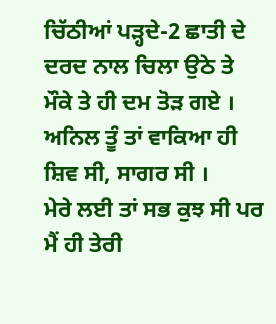ਚਿੱਠੀਆਂ ਪੜ੍ਹਦੇ-2 ਛਾਤੀ ਦੇ ਦਰਦ ਨਾਲ ਚਿਲਾ ਉਠੇ ਤੇ ਮੌਕੇ ਤੇ ਹੀ ਦਮ ਤੋੜ ਗਏ । ਅਨਿਲ ਤੂੰ ਤਾਂ ਵਾਕਿਆ ਹੀ ਸ਼ਿਵ ਸੀ, ਸਾਗਰ ਸੀ ।
ਮੇਰੇ ਲਈ ਤਾਂ ਸਭ ਕੁਝ ਸੀ ਪਰ ਮੈਂ ਹੀ ਤੇਰੀ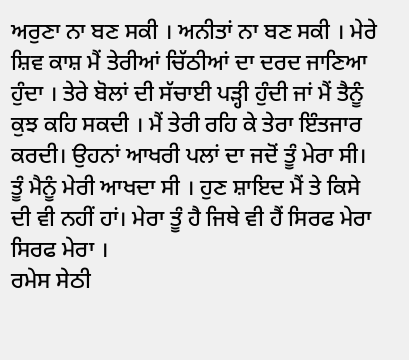ਅਰੁਣਾ ਨਾ ਬਣ ਸਕੀ । ਅਨੀਤਾਂ ਨਾ ਬਣ ਸਕੀ । ਮੇਰੇ ਸ਼ਿਵ ਕਾਸ਼ ਮੈਂ ਤੇਰੀਆਂ ਚਿੱਠੀਆਂ ਦਾ ਦਰਦ ਜਾਣਿਆ ਹੁੰਦਾ । ਤੇਰੇ ਬੋਲਾਂ ਦੀ ਸੱਚਾਈ ਪੜ੍ਹੀ ਹੁੰਦੀ ਜਾਂ ਮੈਂ ਤੈਨੂੰ ਕੁਝ ਕਹਿ ਸਕਦੀ । ਮੈਂ ਤੇਰੀ ਰਹਿ ਕੇ ਤੇਰਾ ਇੰਤਜਾਰ ਕਰਦੀ। ਉਹਨਾਂ ਆਖਰੀ ਪਲਾਂ ਦਾ ਜਦੋਂ ਤੂੰ ਮੇਰਾ ਸੀ। ਤੂੰ ਮੈਨੂੰ ਮੇਰੀ ਆਖਦਾ ਸੀ । ਹੁਣ ਸ਼ਾਇਦ ਮੈਂ ਤੇ ਕਿਸੇ ਦੀ ਵੀ ਨਹੀਂ ਹਾਂ। ਮੇਰਾ ਤੂੰ ਹੈ ਜਿਥੇ ਵੀ ਹੈਂ ਸਿਰਫ ਮੇਰਾ ਸਿਰਫ ਮੇਰਾ ।
ਰਮੇਸ ਸੇਠੀ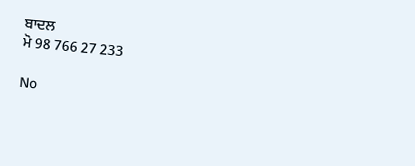ਬਾਦਲ
ਮੋ 98 766 27 233

No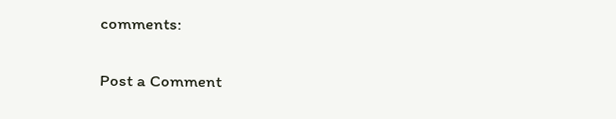comments:

Post a Comment